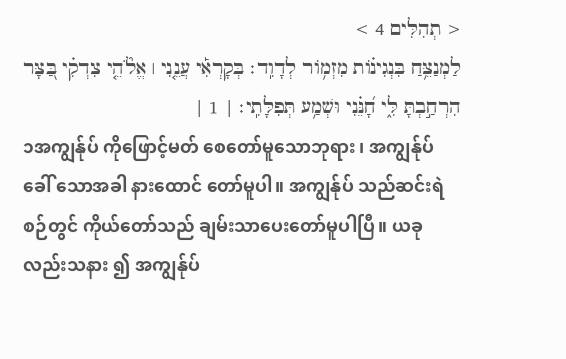< תְהִלִּים 4 >
לַמְנַצֵּ֥חַ בִּנְגִינ֗וֹת מִזְמ֥וֹר לְדָוִֽד׃ בְּקָרְאִ֡י עֲנֵ֤נִי ׀ אֱלֹ֘הֵ֤י צִדְקִ֗י בַּ֭צָּר הִרְחַ֣בְתָּ לִּ֑י חָ֝נֵּ֗נִי וּשְׁמַ֥ע תְּפִלָּתִֽי׃ | 1 |
၁အကျွန်ုပ် ကိုဖြောင့်မတ် စေတော်မူသောဘုရား ၊ အကျွန်ုပ် ခေါ် သောအခါ နားထောင် တော်မူပါ။ အကျွန်ုပ် သည်ဆင်းရဲ စဉ်တွင် ကိုယ်တော်သည် ချမ်းသာပေးတော်မူပါပြီ။ ယခုလည်းသနား ၍ အကျွန်ုပ်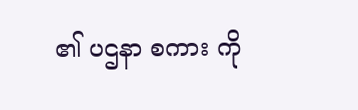၏ ပဌနာ စကား ကို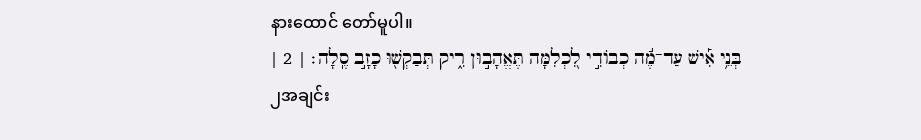နားထောင် တော်မူပါ။
בְּנֵ֥י אִ֡ישׁ עַד־מֶ֬ה כְבוֹדִ֣י לִ֭כְלִמָּה תֶּאֱהָב֣וּן רִ֑יק תְּבַקְשׁ֖וּ כָזָ֣ב סֶֽלָה׃ | 2 |
၂အချင်း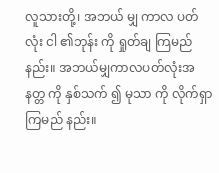လူသားတို့၊ အဘယ် မျှ ကာလ ပတ်လုံး ငါ ၏ဘုန်း ကို ရှုတ်ချ ကြမည်နည်း။ အဘယ်မျှကာလပတ်လုံးအနတ္တ ကို နှစ်သက် ၍ မုသာ ကို လိုက်ရှာ ကြမည် နည်း။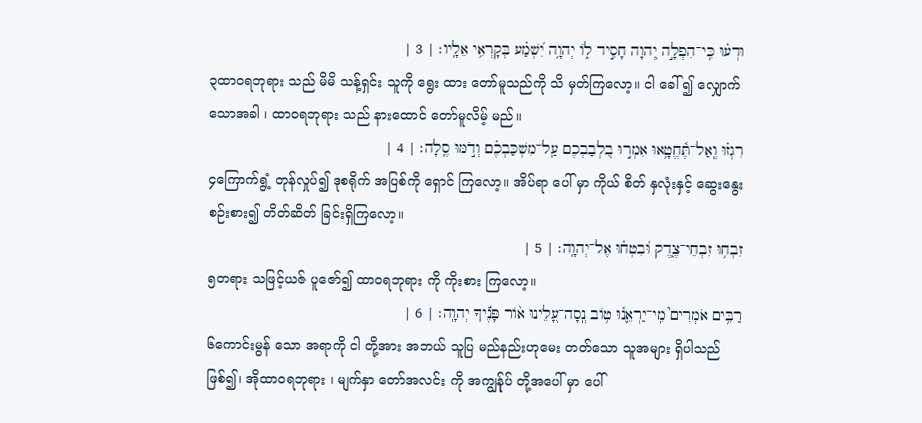וּדְע֗וּ כִּֽי־הִפְלָ֣ה יְ֭הוָה חָסִ֣יד ל֑וֹ יְהוָ֥ה יִ֝שְׁמַ֗ע בְּקָרְאִ֥י אֵלָֽיו׃ | 3 |
၃ထာဝရဘုရား သည် မိမိ သန့်ရှင်း သူကို ရွေး ထား တော်မူသည်ကို သိ မှတ်ကြလော့။ ငါ ခေါ် ၍ လျှောက် သောအခါ ၊ ထာဝရဘုရား သည် နားထောင် တော်မူလိမ့် မည်။
רִגְז֗וּ וְֽאַל־תֶּ֫חֱטָ֥אוּ אִמְר֣וּ בִ֭לְבַבְכֶם עַֽל־מִשְׁכַּבְכֶ֗ם וְדֹ֣מּוּ סֶֽלָה׃ | 4 |
၄ကြောက်ရွံ့ တုန်လှုပ်၍ ဒုစရိုက် အပြစ်ကို ရှောင် ကြလော့။ အိပ်ရာ ပေါ် မှာ ကိုယ် စိတ် နှလုံးနှင့် ဆွေးနွေး စဉ်းစား၍ တိတ်ဆိတ် ခြင်းရှိကြလော့။
זִבְח֥וּ זִבְחֵי־צֶ֑דֶק וּ֝בִטְח֗וּ אֶל־יְהוָֽה׃ | 5 |
၅တရား သဖြင့်ယဇ် ပူဇော်၍ ထာဝရဘုရား ကို ကိုးစား ကြလော့။
רַבִּ֥ים אֹמְרִים֮ מִֽי־יַרְאֵ֪נ֫וּ ט֥וֹב נְֽסָה־עָ֭לֵינוּ א֨וֹר פָּנֶ֬יךָ יְהוָֽה׃ | 6 |
၆ကောင်းမွန် သော အရာကို ငါ တို့အား အဘယ် သူပြ မည်နည်းဟုမေး တတ်သော သူအများ ရှိပါသည် ဖြစ်၍၊ အိုထာဝရဘုရား ၊ မျက်နှာ တော်အလင်း ကို အကျွန်ုပ် တို့အပေါ် မှာ ပေါ်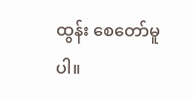ထွန်း စေတော်မူပါ။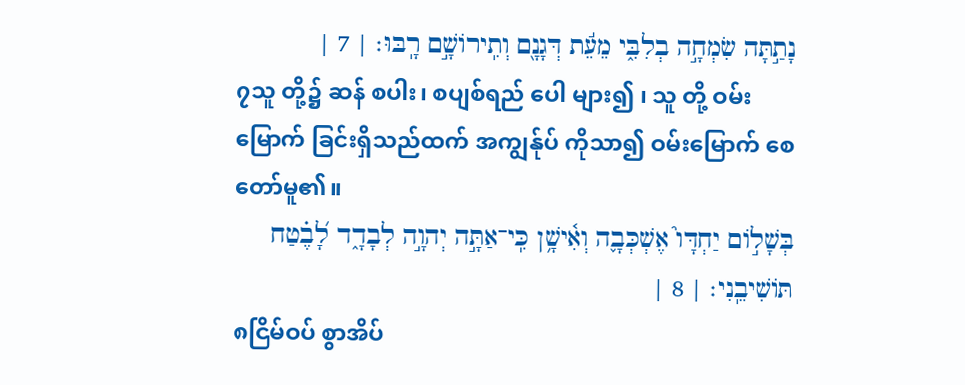נָתַ֣תָּה שִׂמְחָ֣ה בְלִבִּ֑י מֵעֵ֬ת דְּגָנָ֖ם וְתִֽירוֹשָׁ֣ם רָֽבּוּ׃ | 7 |
၇သူ တို့၌ ဆန် စပါး၊ စပျစ်ရည် ပေါ များ၍ ၊ သူ တို့ ဝမ်းမြောက် ခြင်းရှိသည်ထက် အကျွန်ုပ် ကိုသာ၍ ဝမ်းမြောက် စေတော်မူ၏။
בְּשָׁל֣וֹם יַחְדָּו֮ אֶשְׁכְּבָ֪ה וְאִ֫ישָׁ֥ן כִּֽי־אַתָּ֣ה יְהוָ֣ה לְבָדָ֑ד לָ֝בֶ֗טַח תּוֹשִׁיבֵֽנִי׃ | 8 |
၈ငြိမ်ဝပ် စွာအိပ်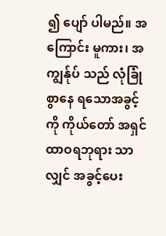၍ ပျော် ပါမည်။ အကြောင်း မူကား၊ အကျွန်ုပ် သည် လုံခြုံ စွာနေ ရသောအခွင့်ကို ကိုယ်တော် အရှင် ထာဝရဘုရား သာလျှင် အခွင့်ပေး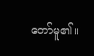တော်မူ၏။